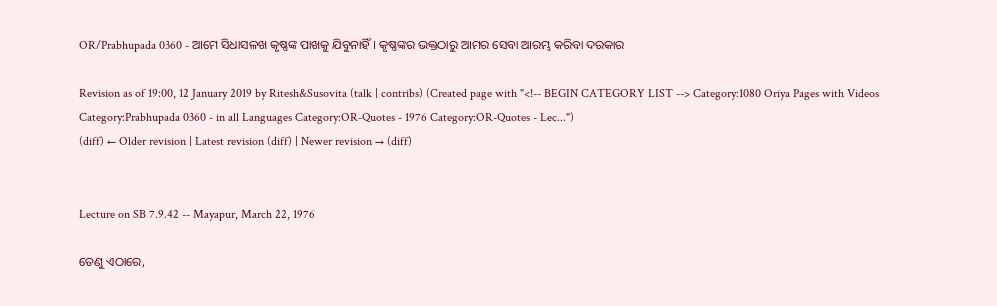OR/Prabhupada 0360 - ଆମେ ସିଧାସଳଖ କୃଷ୍ଣଙ୍କ ପାଖକୁ ଯିବୁନାହିଁ । କୃଷ୍ଣଙ୍କର ଭକ୍ତଠାରୁ ଆମର ସେବା ଆରମ୍ଭ କରିବା ଦରକାର

Revision as of 19:00, 12 January 2019 by Ritesh&Susovita (talk | contribs) (Created page with "<!-- BEGIN CATEGORY LIST --> Category:1080 Oriya Pages with Videos Category:Prabhupada 0360 - in all Languages Category:OR-Quotes - 1976 Category:OR-Quotes - Lec...")
(diff) ← Older revision | Latest revision (diff) | Newer revision → (diff)


Lecture on SB 7.9.42 -- Mayapur, March 22, 1976

ତେଣୁ ଏଠାରେ,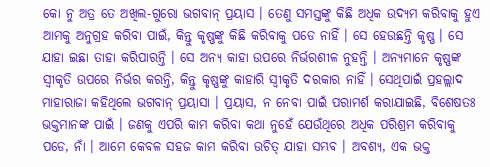କୋ ନୁ ଅତ୍ର ତେ ଅଖିଲ-ଗୁରୋ ଭଗବାନ୍ ପ୍ରୟାସ । ତେଣୁ ସମସ୍ତଙ୍କୁ କିଛି ଅଧିକ ଉଦ୍ୟମ କରିବାକୁ ହୁଏ ଆମକୁ ଅନୁଗ୍ରହ କରିବା ପାଇଁ, କିନ୍ତୁ କୃଷ୍ଣଙ୍କୁ କିଛି କରିବାକୁ ପଡେ ନାହିଁ । ସେ ହେଉଛନ୍ତି କୃଷ୍ଣ । ସେ ଯାହା ଇଛା ତାହା କରିପାରନ୍ତି । ସେ ଅନ୍ୟ କାହା ଉପରେ ନିର୍ଭରଶୀଳ ନୁହନ୍ତି । ଅନ୍ୟମାନେ କୃଷ୍ଣଙ୍କ ସ୍ଵୀକୃତି ଉପରେ ନିର୍ଭର କରନ୍ତି, କିନ୍ତୁ କୃଷ୍ଣଙ୍କୁ କାହାରି ସ୍ଵୀକୃତି ଦରକାର ନାହିଁ । ସେଥିପାଇଁ ପ୍ରହଲ୍ଲାଦ ମାହାରାଜା କହିଥିଲେ ଭଗବାନ୍ ପ୍ରୟାସା । ପ୍ରୟାସ, ନ ନେବା ପାଇଁ ପରାମର୍ଶ କରାଯାଇଛି, ବିଶେଷତଃ ଭକ୍ତମାନଙ୍କ ପାଇଁ । ଜଣକୁ ଏପରି କାମ କରିବା କଥା ନୁହେଁ ଯେଉଁଥିରେ ଅଧିକ ପରିଶ୍ରମ କରିବାକୁ ପଡେ, ନାଁ । ଆମେ କେବଳ ସହଜ କାମ କରିବା ଉଚିତ୍ ଯାହା ସମ୍ଭବ । ଅବଶ୍ୟ, ଏକ ଭକ୍ତ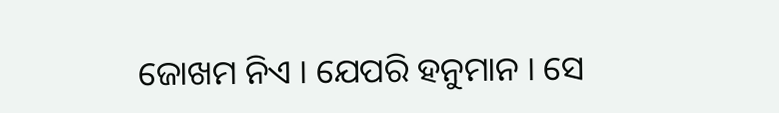ଜୋଖମ ନିଏ । ଯେପରି ହନୁମାନ । ସେ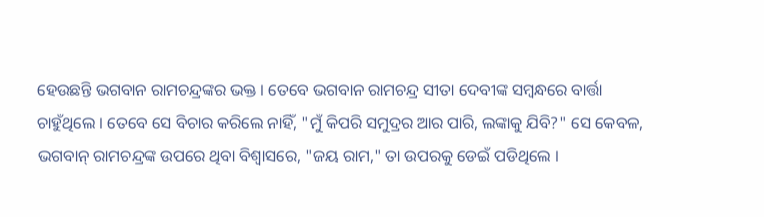ହେଉଛନ୍ତି ଭଗବାନ ରାମଚନ୍ଦ୍ରଙ୍କର ଭକ୍ତ । ତେବେ ଭଗବାନ ରାମଚନ୍ଦ୍ର ସୀତା ଦେବୀଙ୍କ ସମ୍ଵନ୍ଧରେ ବାର୍ତ୍ତା ଚାହୁଁଥିଲେ । ତେବେ ସେ ବିଚାର କରିଲେ ନାହିଁ, "ମୁଁ କିପରି ସମୁଦ୍ରର ଆର ପାରି, ଲଙ୍କାକୁ ଯିବି?" ସେ କେବଳ, ଭଗବାନ୍ ରାମଚନ୍ଦ୍ରଙ୍କ ଉପରେ ଥିବା ବିଶ୍ଵାସରେ, "ଜୟ ରାମ," ତା ଉପରକୁ ଡେଇଁ ପଡିଥିଲେ ।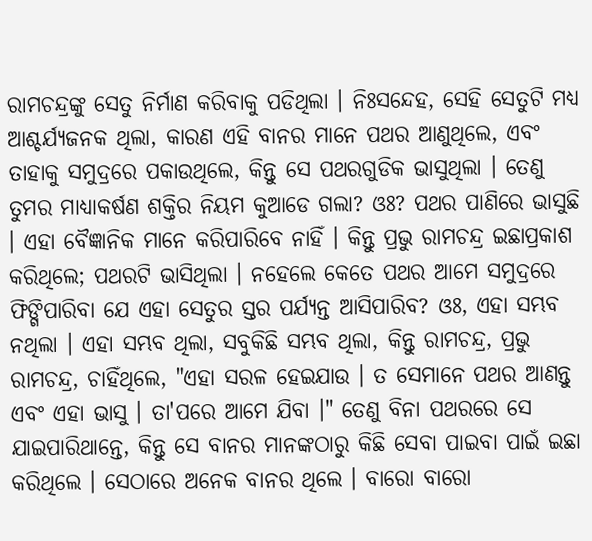ରାମଚନ୍ଦ୍ରଙ୍କୁ ସେତୁ ନିର୍ମାଣ କରିବାକୁ ପଡିଥିଲା । ନିଃସନ୍ଦେହ, ସେହି ସେତୁଟି ମଧ୍ୟ ଆଶ୍ଚର୍ଯ୍ୟଜନକ ଥିଲା, କାରଣ ଏହି ବାନର ମାନେ ପଥର ଆଣୁଥିଲେ, ଏବଂ ତାହାକୁ ସମୁଦ୍ରରେ ପକାଉଥିଲେ, କିନ୍ତୁ ସେ ପଥରଗୁଡିକ ଭାସୁଥିଲା । ତେଣୁ ତୁମର ମାଧ୍ୟାକର୍ଷଣ ଶକ୍ତିର ନିୟମ କୁଆଡେ ଗଲା? ଓଃ? ପଥର ପାଣିରେ ଭାସୁଛି । ଏହା ବୈଜ୍ଞାନିକ ମାନେ କରିପାରିବେ ନାହିଁ । କିନ୍ତୁ ପ୍ରଭୁ ରାମଚନ୍ଦ୍ର ଇଛାପ୍ରକାଶ କରିଥିଲେ; ପଥରଟି ଭାସିଥିଲା । ନହେଲେ କେତେ ପଥର ଆମେ ସମୁଦ୍ରରେ ଫିଙ୍ଗିପାରିବା ଯେ ଏହା ସେତୁର ସ୍ତର ପର୍ଯ୍ୟନ୍ତ ଆସିପାରିବ? ଓଃ, ଏହା ସମ୍ଭବ ନଥିଲା । ଏହା ସମ୍ଭବ ଥିଲା, ସବୁକିଛି ସମ୍ଭବ ଥିଲା, କିନ୍ତୁ ରାମଚନ୍ଦ୍ର, ପ୍ରଭୁ ରାମଚନ୍ଦ୍ର, ଚାହିଁଥିଲେ, "ଏହା ସରଳ ହେଇଯାଉ । ତ ସେମାନେ ପଥର ଆଣନ୍ତୁ ଏବଂ ଏହା ଭାସୁ । ତା'ପରେ ଆମେ ଯିବା ।" ତେଣୁ ବିନା ପଥରରେ ସେ ଯାଇପାରିଥାନ୍ତେ, କିନ୍ତୁ ସେ ବାନର ମାନଙ୍କଠାରୁ କିଛି ସେବା ପାଇବା ପାଇଁ ଇଛା କରିଥିଲେ । ସେଠାରେ ଅନେକ ବାନର ଥିଲେ । ବାରୋ ବାରୋ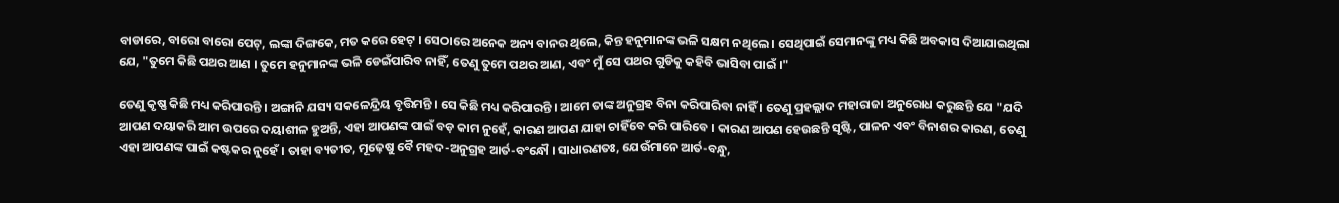ବାଡାରେ, ବାରୋ ବାରୋ ପେଟ୍, ଲଙ୍କା ଦିଙ୍ଗକେ, ମତ କରେ ହେଟ୍ । ସେଠାରେ ଅନେକ ଅନ୍ୟ ବାନର ଥିଲେ, କିନ୍ତ ହନୁମାନଙ୍କ ଭଳି ସକ୍ଷମ ନଥିଲେ । ସେଥିପାଇଁ ସେମାନଙ୍କୁ ମଧ୍ୟ କିଛି ଅବକାସ ଦିଆଯାଇଥିଲା ଯେ, "ତୁମେ କିଛି ପଥର ଆଣ । ତୁମେ ହନୁମାନଙ୍କ ଭଳି ଡେଇଁପାରିବ ନାହିଁ, ତେଣୁ ତୁମେ ପଥର ଆଣ, ଏବଂ ମୁଁ ସେ ପଥର ଗୁଡିକୁ କହିବି ଭାସିବା ପାଇଁ ।"

ତେଣୁ କୃଷ୍ଣ କିଛି ମଧ୍ୟ କରିପାରନ୍ତି । ଅଙ୍ଗାନି ଯସ୍ୟ ସକଳେନ୍ଦ୍ରିୟ ବୃତ୍ତିମନ୍ତି । ସେ କିଛି ମଧ୍ୟ କରିପାରନ୍ତି । ଆମେ ତାଙ୍କ ଅନୁଗ୍ରହ ବିନା କରିପାରିବା ନାହିଁ । ତେଣୁ ପ୍ରହଲ୍ଲାଦ ମହାରାଜା ଅନୁରୋଧ କରୁଛନ୍ତି ଯେ "ଯଦି ଆପଣ ଦୟାକରି ଆମ ଉପରେ ଦୟାଶୀଳ ହୁଅନ୍ତି, ଏହା ଆପଣଙ୍କ ପାଇଁ ବଡ଼ କାମ ନୁହେଁ, କାରଣ ଆପଣ ଯାହା ଚାହିଁବେ କରି ପାରିବେ । କାରଣ ଆପଣ ହେଉଛନ୍ତି ସୃଷ୍ଟି, ପାଳନ ଏବଂ ବିନାଶର କାରଣ, ତେଣୁ ଏହା ଆପଣଙ୍କ ପାଇଁ କଷ୍ଟକର ନୁହେଁ । ତାହା ବ୍ୟତୀତ, ମୂଢ଼େଷୁ ବୈ ମହଦ-ଅନୁଗ୍ରହ ଆର୍ତ-ବଂନ୍ଧୌ । ସାଧାରଣତଃ, ଯେଉଁମାନେ ଆର୍ତ-ବନ୍ଧୁ,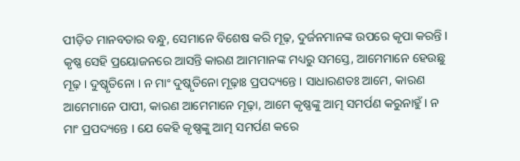ପୀଡ଼ିତ ମାନବତାର ବନ୍ଧୁ, ସେମାନେ ବିଶେଷ କରି ମୂଢ଼, ଦୁର୍ଜନମାନଙ୍କ ଉପରେ କୃପା କରନ୍ତି । କୃଷ୍ଣ ସେହି ପ୍ରୟୋଜନରେ ଆସନ୍ତି କାରଣ ଆମମାନଙ୍କ ମଧ୍ୟରୁ ସମସ୍ତେ, ଆମେମାନେ ହେଉଛୁ ମୂଢ଼ । ଦୁଷ୍କୃତିନୋ । ନ ମାଂ ଦୁଷ୍କୃତିନୋ ମୂଢ଼ାଃ ପ୍ରପଦ୍ୟନ୍ତେ । ସାଧାରଣତଃ ଆମେ, କାରଣ ଆମେମାନେ ପାପୀ, କାରଣ ଆମେମାନେ ମୂଢ଼ା, ଆମେ କୃଷ୍ଣଙ୍କୁ ଆତ୍ମ ସମର୍ପଣ କରୁନାହୁଁ । ନ ମାଂ ପ୍ରପଦ୍ୟନ୍ତେ । ଯେ କେହି କୃଷ୍ଣଙ୍କୁ ଆତ୍ମ ସମର୍ପଣ କରେ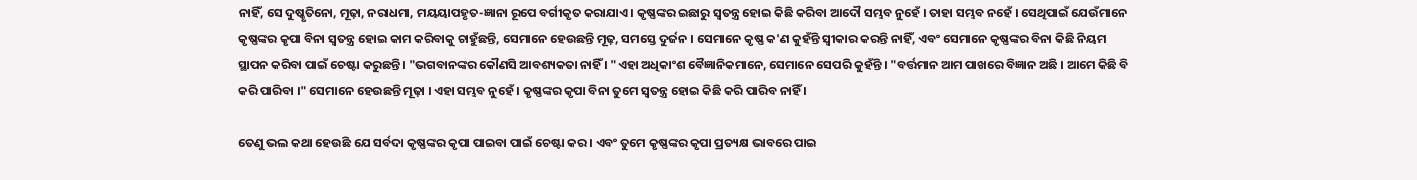ନାହିଁ, ସେ ଦୁଷ୍କୃତିନୋ, ମୂଢ଼ା, ନରାଧମା, ମୟୟାପହୃତ-ଜ୍ଞାନା ରୂପେ ବର୍ଗୀକୃତ କରାଯାଏ । କୃଷ୍ଣଙ୍କର ଇଛାରୁ ସ୍ୱତନ୍ତ୍ର ହୋଇ କିଛି କରିବା ଆଦୌ ସମ୍ଭବ ନୁହେଁ । ତାହା ସମ୍ଭବ ନହେଁ । ସେଥିପାଇଁ ଯେଉଁମାନେ କୃଷ୍ଣଙ୍କର କୃପା ବିନା ସ୍ଵତନ୍ତ୍ର ହୋଇ କାମ କରିବାକୁ ଚାହୁଁଛନ୍ତି, ସେମାନେ ହେଉଛନ୍ତି ମୂଢ଼, ସମସ୍ତେ ଦୁର୍ଜନ । ସେମାନେ କୃଷ୍ଣ କ'ଣ କୁହଁନ୍ତି ସ୍ଵୀକାର କରନ୍ତି ନାହିଁ, ଏବଂ ସେମାନେ କୃଷ୍ଣଙ୍କର ବିନା କିଛି ନିୟମ ସ୍ଥାପନ କରିବା ପାଇଁ ଚେଷ୍ଟା କରୁଛନ୍ତି । "ଭଗବାନଙ୍କର କୌଣସି ଆବଶ୍ୟକତା ନାହିଁ । "ଏହା ଅଧିକାଂଶ ବୈଜ୍ଞାନିକମାନେ, ସେମାନେ ସେପରି କୁହଁନ୍ତି । "ବର୍ତ୍ତମାନ ଆମ ପାଖରେ ବିଜ୍ଞାନ ଅଛି । ଆମେ କିଛି ବି କରି ପାରିବା ।" ସେମାନେ ହେଉଛନ୍ତି ମୂଢ଼ା । ଏହା ସମ୍ଭବ ନୁହେଁ । କୃଷ୍ଣଙ୍କର କୃପା ବିନା ତୁମେ ସ୍ଵତନ୍ତ୍ର ହୋଇ କିଛି କରି ପାରିବ ନାହିଁ ।

ତେଣୁ ଭଲ କଥା ହେଉଛି ଯେ ସର୍ବଦା କୃଷ୍ଣଙ୍କର କୃପା ପାଇବା ପାଇଁ ଚେଷ୍ଟା କର । ଏବଂ ତୁମେ କୃଷ୍ଣଙ୍କର କୃପା ପ୍ରତ୍ୟକ୍ଷ ଭାବରେ ପାଇ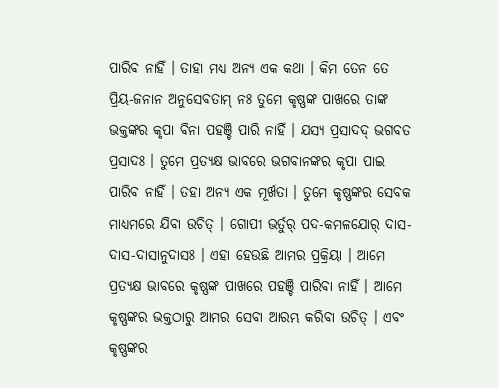ପାରିବ ନାହିଁ । ତାହା ମଧ୍ୟ ଅନ୍ୟ ଏକ କଥା । କିମ ତେନ ତେ ପ୍ରିୟ-ଜନାନ ଅନୁସେବତାମ୍ ନଃ ତୁମେ କୃଷ୍ଣଙ୍କ ପାଖରେ ତାଙ୍କ ଭକ୍ତଙ୍କର କୃପା ବିନା ପହଞ୍ଚି ପାରି ନାହିଁ । ଯସ୍ୟ ପ୍ରସାଦଦ୍ ଭଗବତ ପ୍ରସାଦଃ । ତୁମେ ପ୍ରତ୍ୟକ୍ଷ ଭାବରେ ଭଗବାନଙ୍କର କୃପା ପାଇ ପାରିବ ନାହିଁ । ତହା ଅନ୍ୟ ଏକ ମୂର୍ଖତା । ତୁମେ କୃଷ୍ଣଙ୍କର ସେବକ ମାଧ୍ୟମରେ ଯିବା ଉଚିତ୍ । ଗୋପୀ ଭର୍ତୁର୍ ପଦ-କମଳଯୋର୍ ଦାସ-ଦାସ-ଦାସାନୁଦାସଃ । ଏହା ହେଉଛି ଆମର ପ୍ରକ୍ରିୟା । ଆମେ ପ୍ରତ୍ୟକ୍ଷ ଭାବରେ କୃଷ୍ଣଙ୍କ ପାଖରେ ପହଞ୍ଚି ପାରିବା ନାହିଁ । ଆମେ କୃଷ୍ଣଙ୍କର ଭକ୍ତଠାରୁ ଆମର ସେବା ଆରମ୍ଭ କରିବା ଉଚିତ୍ । ଏବଂ କୃଷ୍ଣଙ୍କର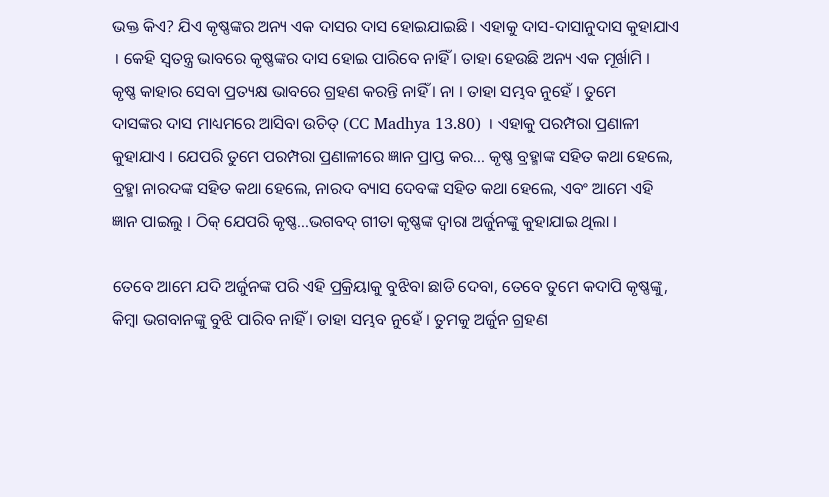ଭକ୍ତ କିଏ? ଯିଏ କୃଷ୍ଣଙ୍କର ଅନ୍ୟ ଏକ ଦାସର ଦାସ ହୋଇଯାଇଛି । ଏହାକୁ ଦାସ-ଦାସାନୁଦାସ କୁହାଯାଏ । କେହି ସ୍ଵତନ୍ତ୍ର ଭାବରେ କୃଷ୍ଣଙ୍କର ଦାସ ହୋଇ ପାରିବେ ନାହିଁ । ତାହା ହେଉଛି ଅନ୍ୟ ଏକ ମୂର୍ଖାମି । କୃଷ୍ଣ କାହାର ସେବା ପ୍ରତ୍ୟକ୍ଷ ଭାବରେ ଗ୍ରହଣ କରନ୍ତି ନାହିଁ । ନା । ତାହା ସମ୍ଭବ ନୁହେଁ । ତୁମେ ଦାସଙ୍କର ଦାସ ମାଧ୍ୟମରେ ଆସିବା ଉଚିତ୍ (CC Madhya 13.80) । ଏହାକୁ ପରମ୍ପରା ପ୍ରଣାଳୀ କୁହାଯାଏ । ଯେପରି ତୁମେ ପରମ୍ପରା ପ୍ରଣାଳୀରେ ଜ୍ଞାନ ପ୍ରାପ୍ତ କର... କୃଷ୍ଣ ବ୍ରହ୍ମାଙ୍କ ସହିତ କଥା ହେଲେ, ବ୍ରହ୍ମା ନାରଦଙ୍କ ସହିତ କଥା ହେଲେ, ନାରଦ ବ୍ୟାସ ଦେବଙ୍କ ସହିତ କଥା ହେଲେ, ଏବଂ ଆମେ ଏହି ଜ୍ଞାନ ପାଇଲୁ । ଠିକ୍ ଯେପରି କୃଷ୍ଣ...ଭଗବଦ୍ ଗୀତା କୃଷ୍ଣଙ୍କ ଦ୍ଵାରା ଅର୍ଜୁନଙ୍କୁ କୁହାଯାଇ ଥିଲା ।

ତେବେ ଆମେ ଯଦି ଅର୍ଜୁନଙ୍କ ପରି ଏହି ପ୍ରକ୍ରିୟାକୁ ବୁଝିବା ଛାଡି ଦେବା, ତେବେ ତୁମେ କଦାପି କୃଷ୍ଣଙ୍କୁ, କିମ୍ଵା ଭଗବାନଙ୍କୁ ବୁଝି ପାରିବ ନାହିଁ । ତାହା ସମ୍ଭବ ନୁହେଁ । ତୁମକୁ ଅର୍ଜୁନ ଗ୍ରହଣ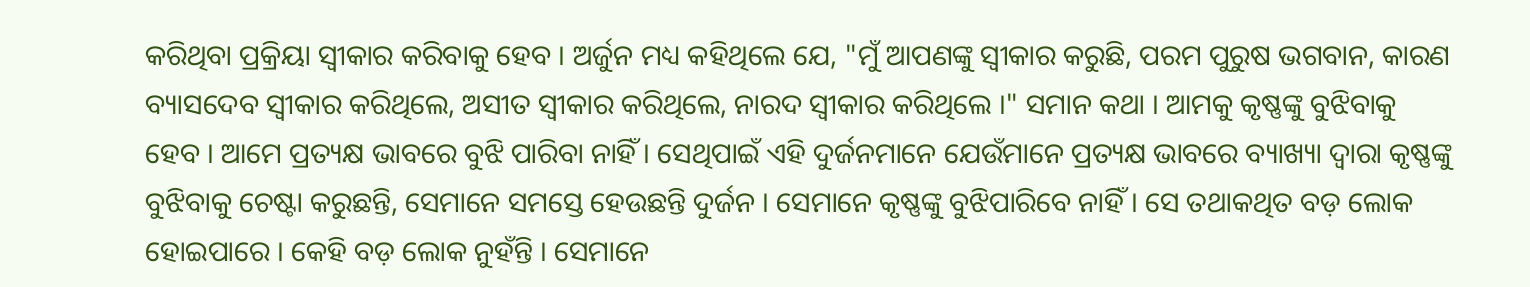କରିଥିବା ପ୍ରକ୍ରିୟା ସ୍ଵୀକାର କରିବାକୁ ହେବ । ଅର୍ଜୁନ ମଧ୍ୟ କହିଥିଲେ ଯେ, "ମୁଁ ଆପଣଙ୍କୁ ସ୍ଵୀକାର କରୁଛି, ପରମ ପୁରୁଷ ଭଗବାନ, କାରଣ ବ୍ୟାସଦେବ ସ୍ଵୀକାର କରିଥିଲେ, ଅସୀତ ସ୍ଵୀକାର କରିଥିଲେ, ନାରଦ ସ୍ଵୀକାର କରିଥିଲେ ।" ସମାନ କଥା । ଆମକୁ କୃଷ୍ଣଙ୍କୁ ବୁଝିବାକୁ ହେବ । ଆମେ ପ୍ରତ୍ୟକ୍ଷ ଭାବରେ ବୁଝି ପାରିବା ନାହିଁ । ସେଥିପାଇଁ ଏହି ଦୁର୍ଜନମାନେ ଯେଉଁମାନେ ପ୍ରତ୍ୟକ୍ଷ ଭାବରେ ବ୍ୟାଖ୍ୟା ଦ୍ଵାରା କୃଷ୍ଣଙ୍କୁ ବୁଝିବାକୁ ଚେଷ୍ଟା କରୁଛନ୍ତି, ସେମାନେ ସମସ୍ତେ ହେଉଛନ୍ତି ଦୁର୍ଜନ । ସେମାନେ କୃଷ୍ଣଙ୍କୁ ବୁଝିପାରିବେ ନାହିଁ । ସେ ତଥାକଥିତ ବଡ଼ ଲୋକ ହୋଇପାରେ । କେହି ବଡ଼ ଲୋକ ନୁହଁନ୍ତି । ସେମାନେ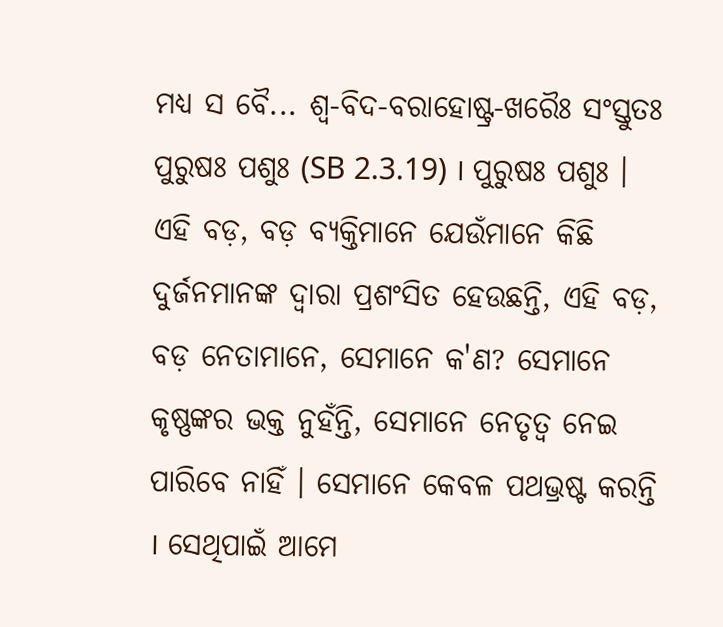ମଧ୍ୟ ସ ବୈ... ଶ୍ଵ-ବିଦ-ବରାହୋଷ୍ଟ୍ର-ଖରୈଃ ସଂସ୍ତୁତଃ ପୁରୁଷଃ ପଶୁଃ (SB 2.3.19) । ପୁରୁଷଃ ପଶୁଃ । ଏହି ବଡ଼, ବଡ଼ ବ୍ୟକ୍ତିମାନେ ଯେଉଁମାନେ କିଛି ଦୁର୍ଜନମାନଙ୍କ ଦ୍ଵାରା ପ୍ରଶଂସିତ ହେଉଛନ୍ତି, ଏହି ବଡ଼, ବଡ଼ ନେତାମାନେ, ସେମାନେ କ'ଣ? ସେମାନେ କୃଷ୍ଣଙ୍କର ଭକ୍ତ ନୁହଁନ୍ତି, ସେମାନେ ନେତୃତ୍ଵ ନେଇ ପାରିବେ ନାହିଁ । ସେମାନେ କେବଳ ପଥଭ୍ରଷ୍ଟ କରନ୍ତି । ସେଥିପାଇଁ ଆମେ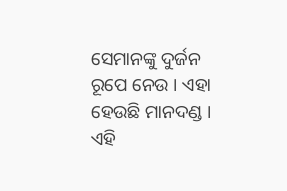ସେମାନଙ୍କୁ ଦୁର୍ଜନ ରୂପେ ନେଉ । ଏହା ହେଉଛି ମାନଦଣ୍ଡ । ଏହି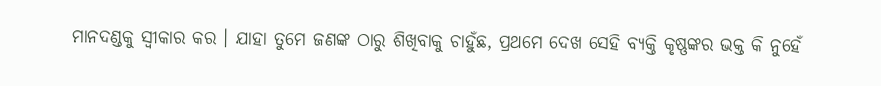ମାନଦଣ୍ଡକୁ ସ୍ଵୀକାର କର । ଯାହା ତୁମେ ଜଣଙ୍କ ଠାରୁ ଶିଖିବାକୁ ଚାହୁଁଛ, ପ୍ରଥମେ ଦେଖ ସେହି ବ୍ୟକ୍ତି କୃଷ୍ଣଙ୍କର ଭକ୍ତ କି ନୁହେଁ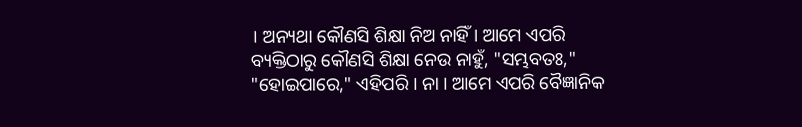। ଅନ୍ୟଥା କୌଣସି ଶିକ୍ଷା ନିଅ ନାହିଁ । ଆମେ ଏପରି ବ୍ୟକ୍ତିଠାରୁ କୌଣସି ଶିକ୍ଷା ନେଉ ନାହୁଁ, "ସମ୍ଭବତଃ," "ହୋଇପାରେ," ଏହିପରି । ନା । ଆମେ ଏପରି ବୈଜ୍ଞାନିକ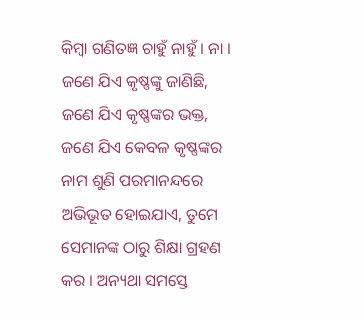କିମ୍ଵା ଗଣିତଜ୍ଞ ଚାହୁଁ ନାହୁଁ । ନା । ଜଣେ ଯିଏ କୃଷ୍ଣଙ୍କୁ ଜାଣିଛି, ଜଣେ ଯିଏ କୃଷ୍ଣଙ୍କର ଭକ୍ତ, ଜଣେ ଯିଏ କେବଳ କୃଷ୍ଣଙ୍କର ନାମ ଶୁଣି ପରମାନନ୍ଦରେ ଅଭିଭୂତ ହୋଇଯାଏ, ତୁମେ ସେମାନଙ୍କ ଠାରୁ ଶିକ୍ଷା ଗ୍ରହଣ କର । ଅନ୍ୟଥା ସମସ୍ତେ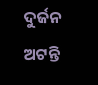ଦୁର୍ଜନ ଅଟନ୍ତି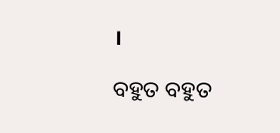।

ବହୁତ ବହୁତ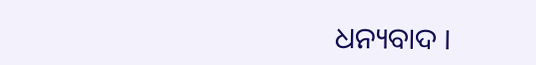ଧନ୍ୟବାଦ ।